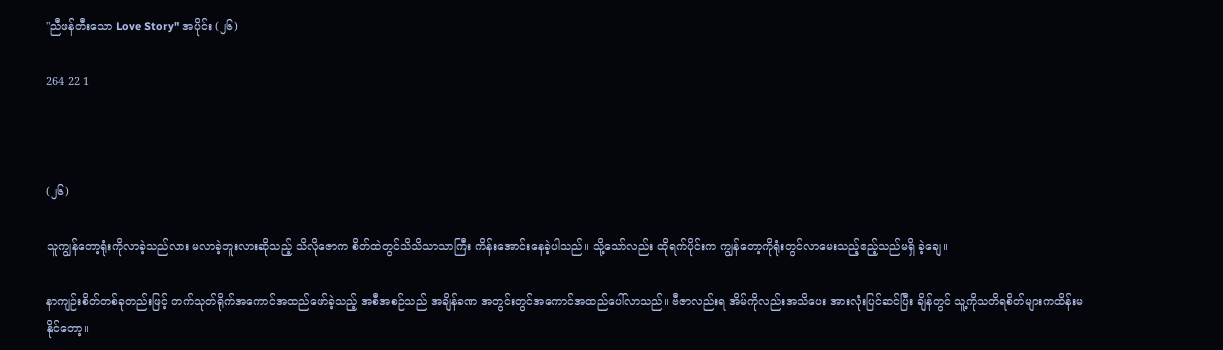"ညီဖန်တီးသော Love Story" အပိုင်း (၂၆)

264 22 1



(၂၆)

သူကျွန်တော့ရုံးကိုလာခဲ့သည်လား မလာခဲ့ဘူးလားဆိုသည့် သိလိုဇောက စိတ်ထဲတွင်သိသိသာသာကြီး ကိန်းအောင်းနေခဲ့ပါသည်။ သို့သော်လည်း ထိုရက်ပိုင်းက ကျွန်တော့ကိုရုံးတွင်လာမေးသည့်ဧည့်သည်မရှိ ခဲ့ချေ။

နာကျဉ်းစိတ်တစ်ခုတည်းဖြင့် တက်သုတ်ရိုက်အကောင်အထည်ဖော်ခဲ့သည့် အစီအစဉ်သည် အချိန်ခဏ အတွင်းတွင်အကောင်အထည်ပေါ်လာသည်။ ဗီဇာလည်းရ အိမ်ကိုလည်းအသိပေး အားလုံးပြင်ဆင်ပြီး ချိန်တွင် သူ့ကိုသတိရစိတ်များကထိန်းမနိုင်တော့။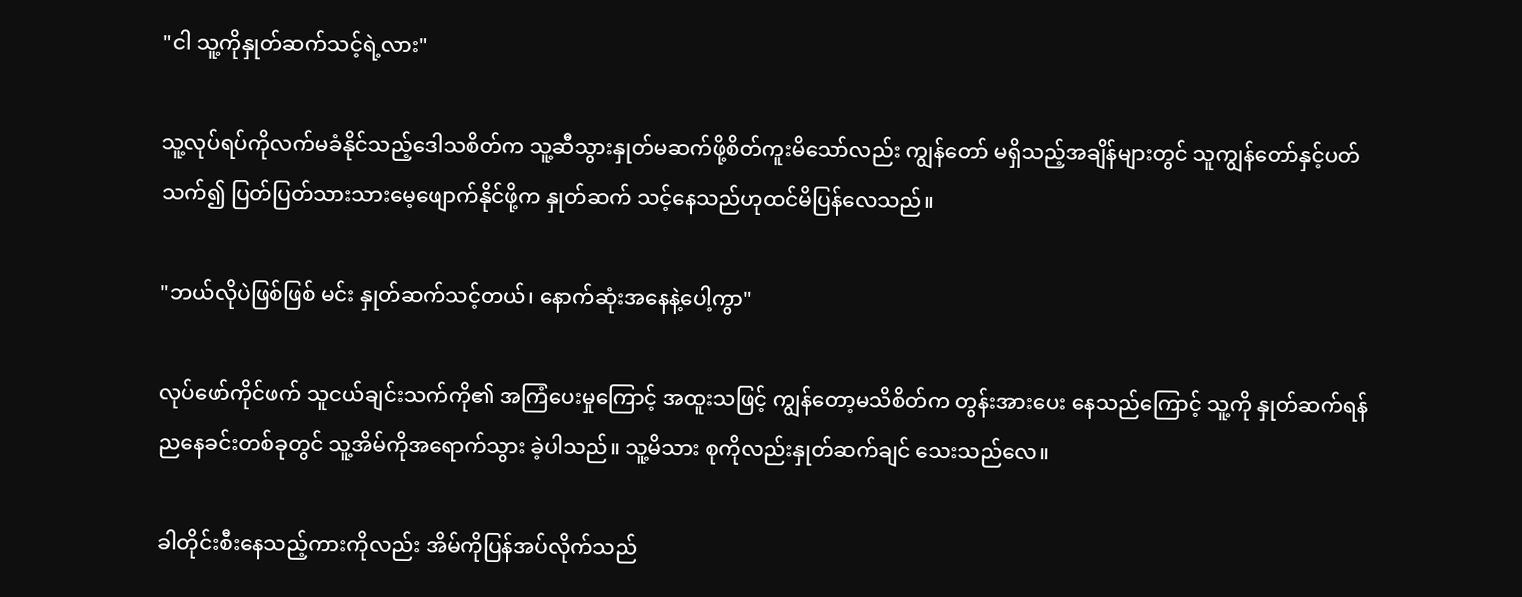"ငါ သူ့ကိုနှုတ်ဆက်သင့်ရဲ့လား"

သူ့လုပ်ရပ်ကိုလက်မခံနိုင်သည့်ဒေါသစိတ်က သူ့ဆီသွားနှုတ်မဆက်ဖို့စိတ်ကူးမိသော်လည်း ကျွန်တော် မရှိသည့်အချိန်များတွင် သူကျွန်တော်နှင့်ပတ်သက်၍ ပြတ်ပြတ်သားသားမေ့ဖျောက်နိုင်ဖို့က နှုတ်ဆက် သင့်နေသည်ဟုထင်မိပြန်လေသည်။

"ဘယ်လိုပဲဖြစ်ဖြစ် မင်း နှုတ်ဆက်သင့်တယ်၊ နောက်ဆုံးအနေနဲ့ပေါ့ကွာ"

လုပ်ဖော်ကိုင်ဖက် သူငယ်ချင်းသက်ကို၏ အကြံပေးမှုကြောင့် အထူးသဖြင့် ကျွန်တော့မသိစိတ်က တွန်းအားပေး နေသည်ကြောင့် သူ့ကို နှုတ်ဆက်ရန် ညနေခင်းတစ်ခုတွင် သူ့အိမ်ကိုအရောက်သွား ခဲ့ပါသည်။ သူ့မိသား စုကိုလည်းနှုတ်ဆက်ချင် သေးသည်လေ။

ခါတိုင်းစီးနေသည့်ကားကိုလည်း အိမ်ကိုပြန်အပ်လိုက်သည်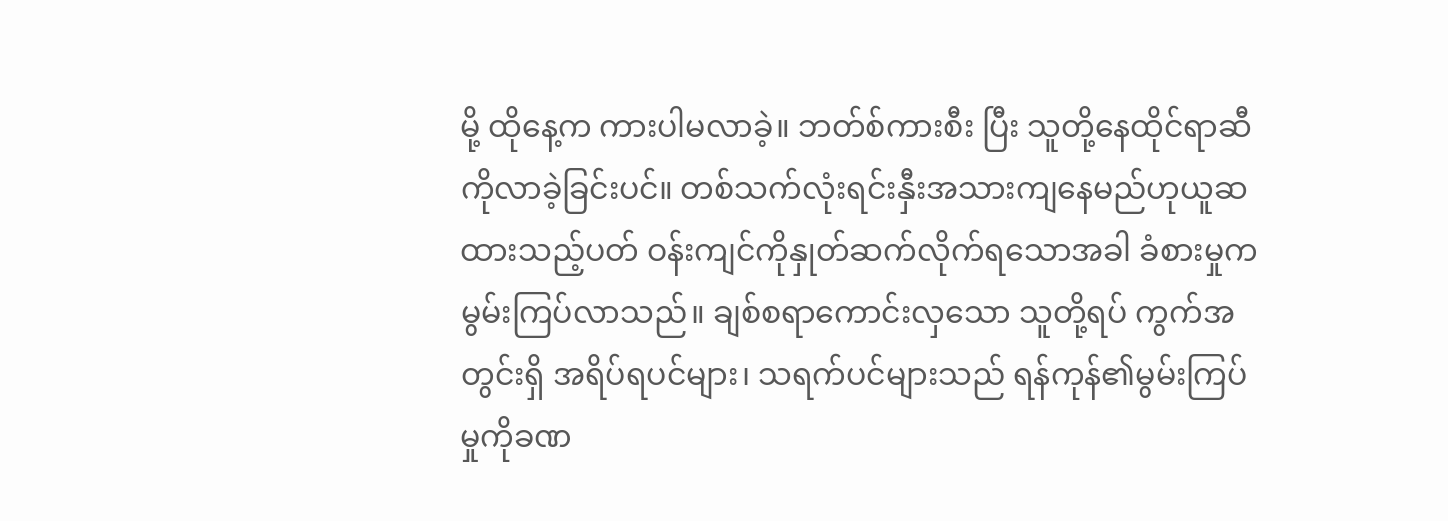မို့ ထိုနေ့က ကားပါမလာခဲ့။ ဘတ်စ်ကားစီး ပြီး သူတို့နေထိုင်ရာဆီကိုလာခဲ့ခြင်းပင်။ တစ်သက်လုံးရင်းနှီးအသားကျနေမည်ဟုယူဆထားသည့်ပတ် ဝန်းကျင်ကိုနှုတ်ဆက်လိုက်ရသောအခါ ခံစားမှုကမွမ်းကြပ်လာသည်။ ချစ်စရာကောင်းလှသော သူတို့ရပ် ကွက်အတွင်းရှိ အရိပ်ရပင်များ၊ သရက်ပင်များသည် ရန်ကုန်၏မွမ်းကြပ်မှုကိုခဏ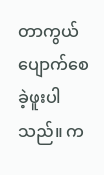တာကွယ်ပျောက်စေ ခဲ့ဖူးပါသည်။ က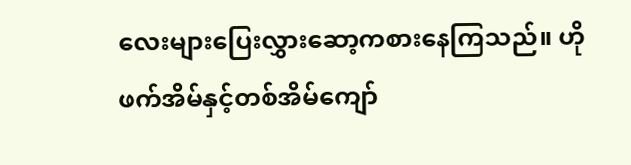လေးများပြေးလွှားဆော့ကစားနေကြသည်။ ဟိုဖက်အိမ်နှင့်တစ်အိမ်ကျော်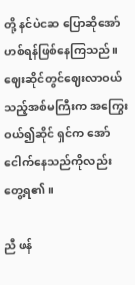တို့ နင်ပဲငဆ ပြောဆိုအော်ဟစ်ရန်ဖြစ်နေကြသည်။ ဈေးဆိုင်တွင်ဈေးလာဝယ်သည့်အစ်မကြီးက အကြွေးဝယ်၍ဆိုင် ရှင်က အော်ငေါက်နေသည်ကိုလည်းတွေ့ရ၏။

ညီ ဖန်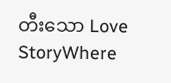တီးသော Love StoryWhere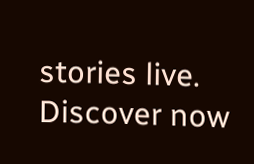stories live. Discover now